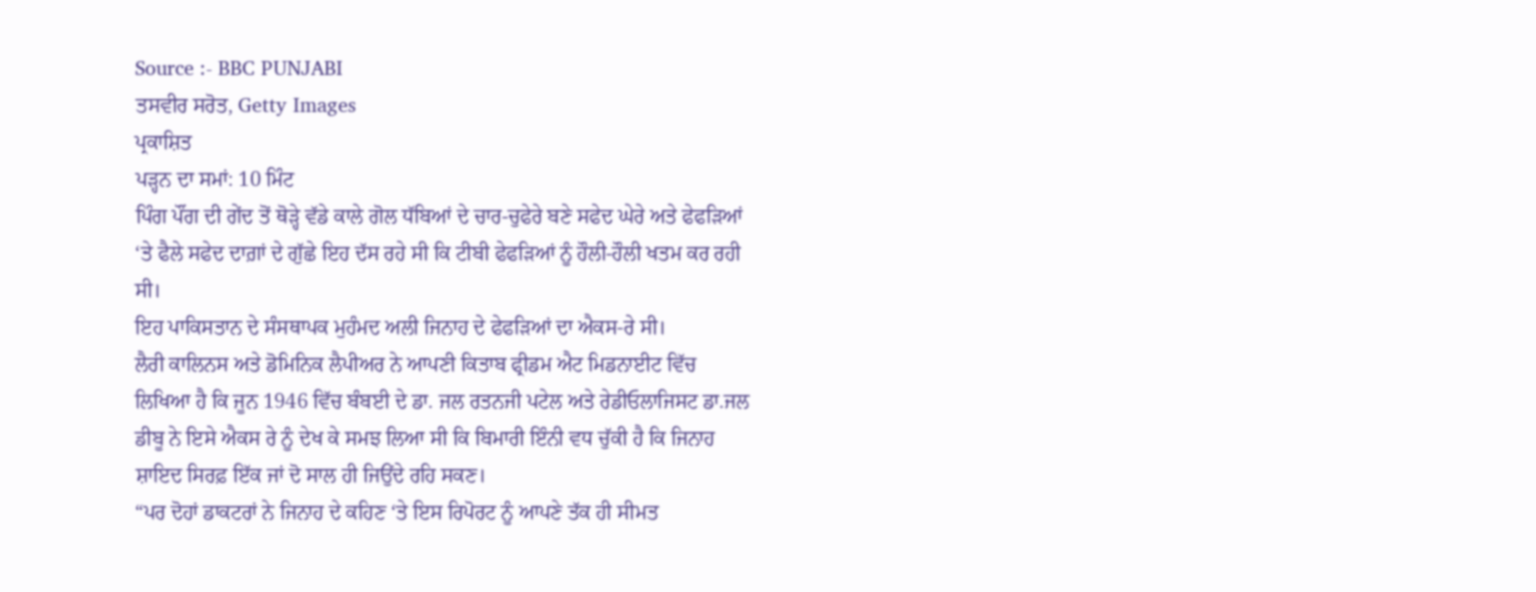Source :- BBC PUNJABI
ਤਸਵੀਰ ਸਰੋਤ, Getty Images
ਪ੍ਰਕਾਸ਼ਿਤ
ਪੜ੍ਹਨ ਦਾ ਸਮਾਂ: 10 ਮਿੰਟ
ਪਿੰਗ ਪੌਂਗ ਦੀ ਗੇਂਦ ਤੋਂ ਥੋੜ੍ਹੇ ਵੱਡੇ ਕਾਲੇ ਗੋਲ ਧੱਬਿਆਂ ਦੇ ਚਾਰ-ਚੁਫੇਰੇ ਬਣੇ ਸਫੇਦ ਘੇਰੇ ਅਤੇ ਫੇਫੜਿਆਂ ‘ਤੇ ਫੈਲੇ ਸਫੇਦ ਦਾਗ਼ਾਂ ਦੇ ਗੁੱਛੇ ਇਹ ਦੱਸ ਰਹੇ ਸੀ ਕਿ ਟੀਬੀ ਫੇਫੜਿਆਂ ਨੂੰ ਹੌਲੀ-ਹੌਲੀ ਖਤਮ ਕਰ ਰਹੀ ਸੀ।
ਇਹ ਪਾਕਿਸਤਾਨ ਦੇ ਸੰਸਥਾਪਕ ਮੁਹੰਮਦ ਅਲੀ ਜਿਨਾਹ ਦੇ ਫੇਫੜਿਆਂ ਦਾ ਐਕਸ-ਰੇ ਸੀ।
ਲੈਰੀ ਕਾਲਿਨਸ ਅਤੇ ਡੋਮਿਨਿਕ ਲੈਪੀਅਰ ਨੇ ਆਪਣੀ ਕਿਤਾਬ ਫ੍ਰੀਡਮ ਐਟ ਮਿਡਨਾਈਟ ਵਿੱਚ ਲਿਖਿਆ ਹੈ ਕਿ ਜੂਨ 1946 ਵਿੱਚ ਬੰਬਈ ਦੇ ਡਾ. ਜਲ ਰਤਨਜੀ ਪਟੇਲ ਅਤੇ ਰੇਡੀਓਲਾਜਿਸਟ ਡਾ.ਜਲ ਡੀਬੂ ਨੇ ਇਸੇ ਐਕਸ ਰੇ ਨੂੰ ਦੇਖ ਕੇ ਸਮਝ ਲਿਆ ਸੀ ਕਿ ਬਿਮਾਰੀ ਇੰਨੀ ਵਧ ਚੁੱਕੀ ਹੈ ਕਿ ਜਿਨਾਹ ਸ਼ਾਇਦ ਸਿਰਫ਼ ਇੱਕ ਜਾਂ ਦੋ ਸਾਲ ਹੀ ਜਿਉਂਦੇ ਰਹਿ ਸਕਣ।
“ਪਰ ਦੋਹਾਂ ਡਾਕਟਰਾਂ ਨੇ ਜਿਨਾਹ ਦੇ ਕਹਿਣ ‘ਤੇ ਇਸ ਰਿਪੋਰਟ ਨੂੰ ਆਪਣੇ ਤੱਕ ਹੀ ਸੀਮਤ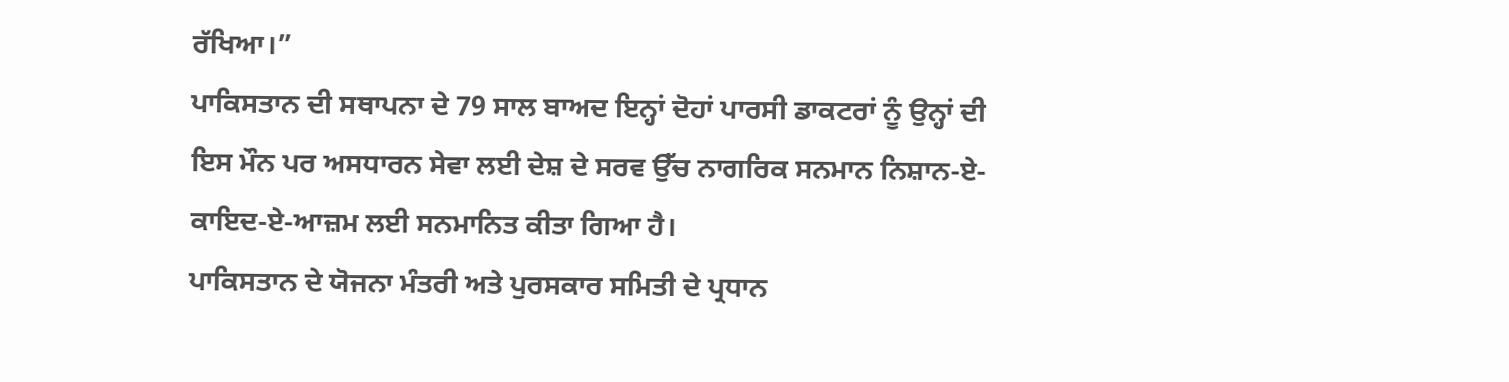ਰੱਖਿਆ।”
ਪਾਕਿਸਤਾਨ ਦੀ ਸਥਾਪਨਾ ਦੇ 79 ਸਾਲ ਬਾਅਦ ਇਨ੍ਹਾਂ ਦੋਹਾਂ ਪਾਰਸੀ ਡਾਕਟਰਾਂ ਨੂੰ ਉਨ੍ਹਾਂ ਦੀ ਇਸ ਮੌਨ ਪਰ ਅਸਧਾਰਨ ਸੇਵਾ ਲਈ ਦੇਸ਼ ਦੇ ਸਰਵ ਉੱਚ ਨਾਗਰਿਕ ਸਨਮਾਨ ਨਿਸ਼ਾਨ-ਏ-ਕਾਇਦ-ਏ-ਆਜ਼ਮ ਲਈ ਸਨਮਾਨਿਤ ਕੀਤਾ ਗਿਆ ਹੈ।
ਪਾਕਿਸਤਾਨ ਦੇ ਯੋਜਨਾ ਮੰਤਰੀ ਅਤੇ ਪੁਰਸਕਾਰ ਸਮਿਤੀ ਦੇ ਪ੍ਰਧਾਨ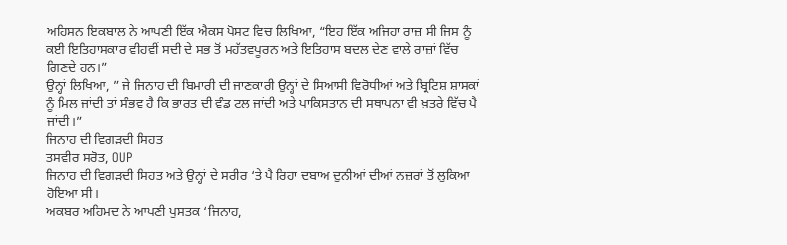ਅਹਿਸਨ ਇਕਬਾਲ ਨੇ ਆਪਣੀ ਇੱਕ ਐਕਸ ਪੋਸਟ ਵਿਚ ਲਿਖਿਆ, “ਇਹ ਇੱਕ ਅਜਿਹਾ ਰਾਜ਼ ਸੀ ਜਿਸ ਨੂੰ ਕਈ ਇਤਿਹਾਸਕਾਰ ਵੀਹਵੀਂ ਸਦੀ ਦੇ ਸਭ ਤੋਂ ਮਹੱਤਵਪੂਰਨ ਅਤੇ ਇਤਿਹਾਸ ਬਦਲ ਦੇਣ ਵਾਲੇ ਰਾਜ਼ਾਂ ਵਿੱਚ ਗਿਣਦੇ ਹਨ।”
ਉਨ੍ਹਾਂ ਲਿਖਿਆ, ” ਜੇ ਜਿਨਾਹ ਦੀ ਬਿਮਾਰੀ ਦੀ ਜਾਣਕਾਰੀ ਉਨ੍ਹਾਂ ਦੇ ਸਿਆਸੀ ਵਿਰੋਧੀਆਂ ਅਤੇ ਬ੍ਰਿਟਿਸ਼ ਸ਼ਾਸਕਾਂ ਨੂੰ ਮਿਲ ਜਾਂਦੀ ਤਾਂ ਸੰਭਵ ਹੈ ਕਿ ਭਾਰਤ ਦੀ ਵੰਡ ਟਲ ਜਾਂਦੀ ਅਤੇ ਪਾਕਿਸਤਾਨ ਦੀ ਸਥਾਪਨਾ ਵੀ ਖ਼ਤਰੇ ਵਿੱਚ ਪੈ ਜਾਂਦੀ।”
ਜਿਨਾਹ ਦੀ ਵਿਗੜਦੀ ਸਿਹਤ
ਤਸਵੀਰ ਸਰੋਤ, OUP
ਜਿਨਾਹ ਦੀ ਵਿਗੜਦੀ ਸਿਹਤ ਅਤੇ ਉਨ੍ਹਾਂ ਦੇ ਸਰੀਰ ‘ਤੇ ਪੈ ਰਿਹਾ ਦਬਾਅ ਦੁਨੀਆਂ ਦੀਆਂ ਨਜ਼ਰਾਂ ਤੋਂ ਲੁਕਿਆ ਹੋਇਆ ਸੀ।
ਅਕਬਰ ਅਹਿਮਦ ਨੇ ਆਪਣੀ ਪੁਸਤਕ ‘ਜਿਨਾਹ,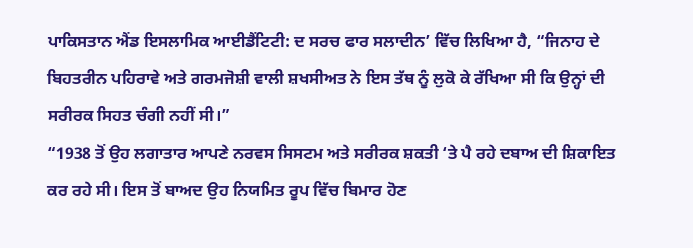ਪਾਕਿਸਤਾਨ ਐਂਡ ਇਸਲਾਮਿਕ ਆਈਡੈਂਟਿਟੀ: ਦ ਸਰਚ ਫਾਰ ਸਲਾਦੀਨ’ ਵਿੱਚ ਲਿਖਿਆ ਹੈ, “ਜਿਨਾਹ ਦੇ ਬਿਹਤਰੀਨ ਪਹਿਰਾਵੇ ਅਤੇ ਗਰਮਜੋਸ਼ੀ ਵਾਲੀ ਸ਼ਖਸੀਅਤ ਨੇ ਇਸ ਤੱਥ ਨੂੰ ਲੁਕੋ ਕੇ ਰੱਖਿਆ ਸੀ ਕਿ ਉਨ੍ਹਾਂ ਦੀ ਸਰੀਰਕ ਸਿਹਤ ਚੰਗੀ ਨਹੀਂ ਸੀ।”
“1938 ਤੋਂ ਉਹ ਲਗਾਤਾਰ ਆਪਣੇ ਨਰਵਸ ਸਿਸਟਮ ਅਤੇ ਸਰੀਰਕ ਸ਼ਕਤੀ ‘ਤੇ ਪੈ ਰਹੇ ਦਬਾਅ ਦੀ ਸ਼ਿਕਾਇਤ ਕਰ ਰਹੇ ਸੀ। ਇਸ ਤੋਂ ਬਾਅਦ ਉਹ ਨਿਯਮਿਤ ਰੂਪ ਵਿੱਚ ਬਿਮਾਰ ਹੋਣ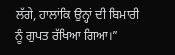ਲੱਗੇ, ਹਾਲਾਂਕਿ ਉਨ੍ਹਾਂ ਦੀ ਬਿਮਾਰੀ ਨੂੰ ਗੁਪਤ ਰੱਖਿਆ ਗਿਆ।”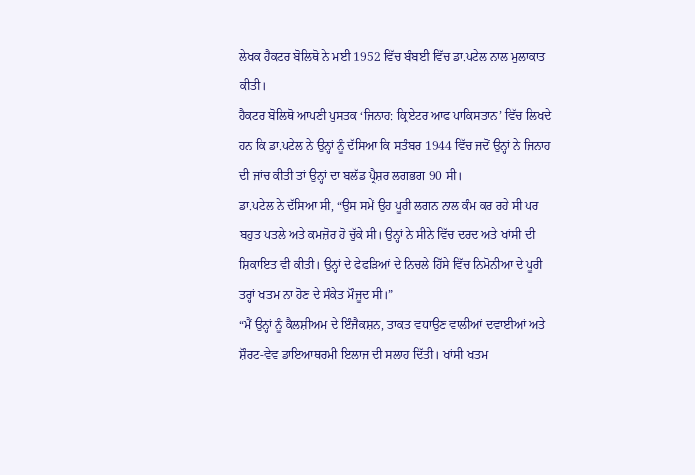ਲੇਖਕ ਹੈਕਟਰ ਬੋਲਿਥੋ ਨੇ ਮਈ 1952 ਵਿੱਚ ਬੰਬਈ ਵਿੱਚ ਡਾ.ਪਟੇਲ ਨਾਲ ਮੁਲਾਕਾਤ ਕੀਤੀ।
ਹੈਕਟਰ ਬੋਲਿਥੋ ਆਪਣੀ ਪੁਸਤਕ ‘ਜਿਨਾਹ: ਕ੍ਰਿਏਟਰ ਆਫ ਪਾਕਿਸਤਾਨ’ ਵਿੱਚ ਲਿਖਦੇ ਹਨ ਕਿ ਡਾ.ਪਟੇਲ ਨੇ ਉਨ੍ਹਾਂ ਨੂੰ ਦੱਸਿਆ ਕਿ ਸਤੰਬਰ 1944 ਵਿੱਚ ਜਦੋਂ ਉਨ੍ਹਾਂ ਨੇ ਜਿਨਾਹ ਦੀ ਜਾਂਚ ਕੀਤੀ ਤਾਂ ਉਨ੍ਹਾਂ ਦਾ ਬਲੱਡ ਪ੍ਰੈਸ਼ਰ ਲਗਭਗ 90 ਸੀ।
ਡਾ.ਪਟੇਲ ਨੇ ਦੱਸਿਆ ਸੀ, “ਉਸ ਸਮੇਂ ਉਹ ਪੂਰੀ ਲਗਨ ਨਾਲ ਕੰਮ ਕਰ ਰਹੇ ਸੀ ਪਰ ਬਹੁਤ ਪਤਲੇ ਅਤੇ ਕਮਜ਼ੋਰ ਹੋ ਚੁੱਕੇ ਸੀ। ਉਨ੍ਹਾਂ ਨੇ ਸੀਨੇ ਵਿੱਚ ਦਰਦ ਅਤੇ ਖਾਂਸੀ ਦੀ ਸ਼ਿਕਾਇਤ ਵੀ ਕੀਤੀ। ਉਨ੍ਹਾਂ ਦੇ ਫੇਫੜਿਆਂ ਦੇ ਨਿਚਲੇ ਹਿੱਸੇ ਵਿੱਚ ਨਿਮੋਨੀਆ ਦੇ ਪੂਰੀ ਤਰ੍ਹਾਂ ਖਤਮ ਨਾ ਹੋਣ ਦੇ ਸੰਕੇਤ ਮੌਜੂਦ ਸੀ।”
“ਮੈਂ ਉਨ੍ਹਾਂ ਨੂੰ ਕੈਲਸ਼ੀਅਮ ਦੇ ਇੰਜੈਕਸ਼ਨ, ਤਾਕਤ ਵਧਾਉਣ ਵਾਲੀਆਂ ਦਵਾਈਆਂ ਅਤੇ ਸ਼ੌਰਟ-ਵੇਵ ਡਾਇਆਥਰਮੀ ਇਲਾਜ ਦੀ ਸਲਾਹ ਦਿੱਤੀ। ਖਾਂਸੀ ਖਤਮ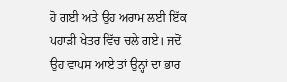ਹੋ ਗਈ ਅਤੇ ਉਹ ਅਰਾਮ ਲਈ ਇੱਕ ਪਹਾੜੀ ਖੇਤਰ ਵਿੱਚ ਚਲੇ ਗਏ। ਜਦੋਂ ਉਹ ਵਾਪਸ ਆਏ ਤਾਂ ਉਨ੍ਹਾਂ ਦਾ ਭਾਰ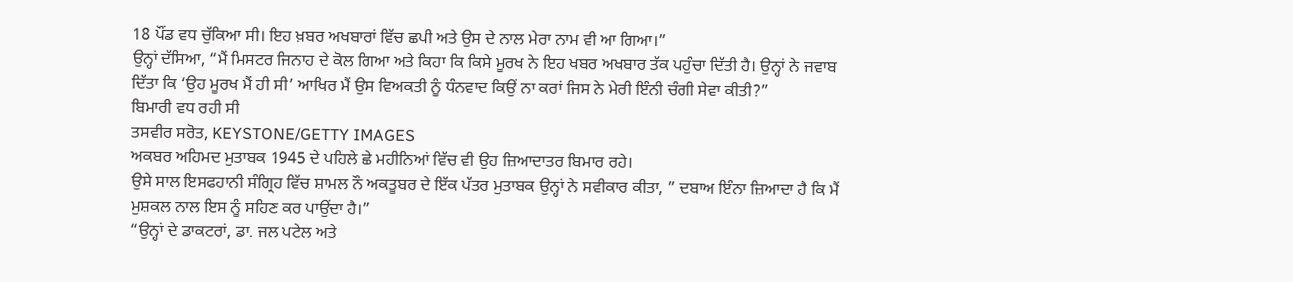18 ਪੌਂਡ ਵਧ ਚੁੱਕਿਆ ਸੀ। ਇਹ ਖ਼ਬਰ ਅਖਬਾਰਾਂ ਵਿੱਚ ਛਪੀ ਅਤੇ ਉਸ ਦੇ ਨਾਲ ਮੇਰਾ ਨਾਮ ਵੀ ਆ ਗਿਆ।”
ਉਨ੍ਹਾਂ ਦੱਸਿਆ, “ਮੈਂ ਮਿਸਟਰ ਜਿਨਾਹ ਦੇ ਕੋਲ ਗਿਆ ਅਤੇ ਕਿਹਾ ਕਿ ਕਿਸੇ ਮੂਰਖ ਨੇ ਇਹ ਖਬਰ ਅਖਬਾਰ ਤੱਕ ਪਹੁੰਚਾ ਦਿੱਤੀ ਹੈ। ਉਨ੍ਹਾਂ ਨੇ ਜਵਾਬ ਦਿੱਤਾ ਕਿ ‘ਉਹ ਮੂਰਖ ਮੈਂ ਹੀ ਸੀ’ ਆਖਿਰ ਮੈਂ ਉਸ ਵਿਅਕਤੀ ਨੂੰ ਧੰਨਵਾਦ ਕਿਉਂ ਨਾ ਕਰਾਂ ਜਿਸ ਨੇ ਮੇਰੀ ਇੰਨੀ ਚੰਗੀ ਸੇਵਾ ਕੀਤੀ?”
ਬਿਮਾਰੀ ਵਧ ਰਹੀ ਸੀ
ਤਸਵੀਰ ਸਰੋਤ, KEYSTONE/GETTY IMAGES
ਅਕਬਰ ਅਹਿਮਦ ਮੁਤਾਬਕ 1945 ਦੇ ਪਹਿਲੇ ਛੇ ਮਹੀਨਿਆਂ ਵਿੱਚ ਵੀ ਉਹ ਜ਼ਿਆਦਾਤਰ ਬਿਮਾਰ ਰਹੇ।
ਉਸੇ ਸਾਲ ਇਸਫਹਾਨੀ ਸੰਗ੍ਰਿਹ ਵਿੱਚ ਸ਼ਾਮਲ ਨੌ ਅਕਤੂਬਰ ਦੇ ਇੱਕ ਪੱਤਰ ਮੁਤਾਬਕ ਉਨ੍ਹਾਂ ਨੇ ਸਵੀਕਾਰ ਕੀਤਾ, ” ਦਬਾਅ ਇੰਨਾ ਜ਼ਿਆਦਾ ਹੈ ਕਿ ਮੈਂ ਮੁਸ਼ਕਲ ਨਾਲ ਇਸ ਨੂੰ ਸਹਿਣ ਕਰ ਪਾਉਂਦਾ ਹੈ।”
“ਉਨ੍ਹਾਂ ਦੇ ਡਾਕਟਰਾਂ, ਡਾ. ਜਲ ਪਟੇਲ ਅਤੇ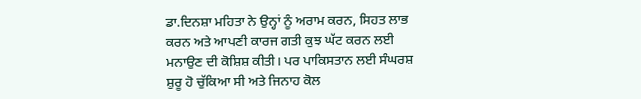ਡਾ.ਦਿਨਸ਼ਾ ਮਹਿਤਾ ਨੇ ਉਨ੍ਹਾਂ ਨੂੰ ਅਰਾਮ ਕਰਨ, ਸਿਹਤ ਲਾਭ ਕਰਨ ਅਤੇ ਆਪਣੀ ਕਾਰਜ ਗਤੀ ਕੁਝ ਘੱਟ ਕਰਨ ਲਈ ਮਨਾਉਣ ਦੀ ਕੋਸ਼ਿਸ਼ ਕੀਤੀ। ਪਰ ਪਾਕਿਸਤਾਨ ਲਈ ਸੰਘਰਸ਼ ਸ਼ੁਰੂ ਹੋ ਚੁੱਕਿਆ ਸੀ ਅਤੇ ਜਿਨਾਹ ਕੋਲ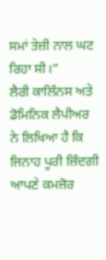ਸਮਾਂ ਤੇਜ਼ੀ ਨਾਲ ਘਟ ਰਿਹਾ ਸੀ।”
ਲੈਰੀ ਕਾਲਿੰਨਸ ਅਤੇ ਡੋਮਿਨਿਕ ਲੈਪੀਅਰ ਨੇ ਲਿਖਿਆ ਹੈ ਕਿ ਜਿਨਾਹ ਪੂਰੀ ਜ਼ਿੰਦਗੀ ਆਪਣੇ ਕਮਜ਼ੋਰ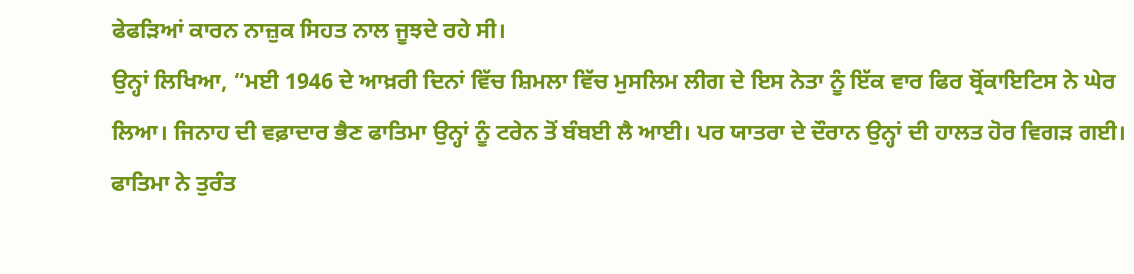ਫੇਫੜਿਆਂ ਕਾਰਨ ਨਾਜ਼ੁਕ ਸਿਹਤ ਨਾਲ ਜੂਝਦੇ ਰਹੇ ਸੀ।
ਉਨ੍ਹਾਂ ਲਿਖਿਆ, “ਮਈ 1946 ਦੇ ਆਖ਼ਰੀ ਦਿਨਾਂ ਵਿੱਚ ਸ਼ਿਮਲਾ ਵਿੱਚ ਮੁਸਲਿਮ ਲੀਗ ਦੇ ਇਸ ਨੇਤਾ ਨੂੰ ਇੱਕ ਵਾਰ ਫਿਰ ਬ੍ਰੋਂਕਾਇਟਿਸ ਨੇ ਘੇਰ ਲਿਆ। ਜਿਨਾਹ ਦੀ ਵਫ਼ਾਦਾਰ ਭੈਣ ਫਾਤਿਮਾ ਉਨ੍ਹਾਂ ਨੂੰ ਟਰੇਨ ਤੋਂ ਬੰਬਈ ਲੈ ਆਈ। ਪਰ ਯਾਤਰਾ ਦੇ ਦੌਰਾਨ ਉਨ੍ਹਾਂ ਦੀ ਹਾਲਤ ਹੋਰ ਵਿਗੜ ਗਈ। ਫਾਤਿਮਾ ਨੇ ਤੁਰੰਤ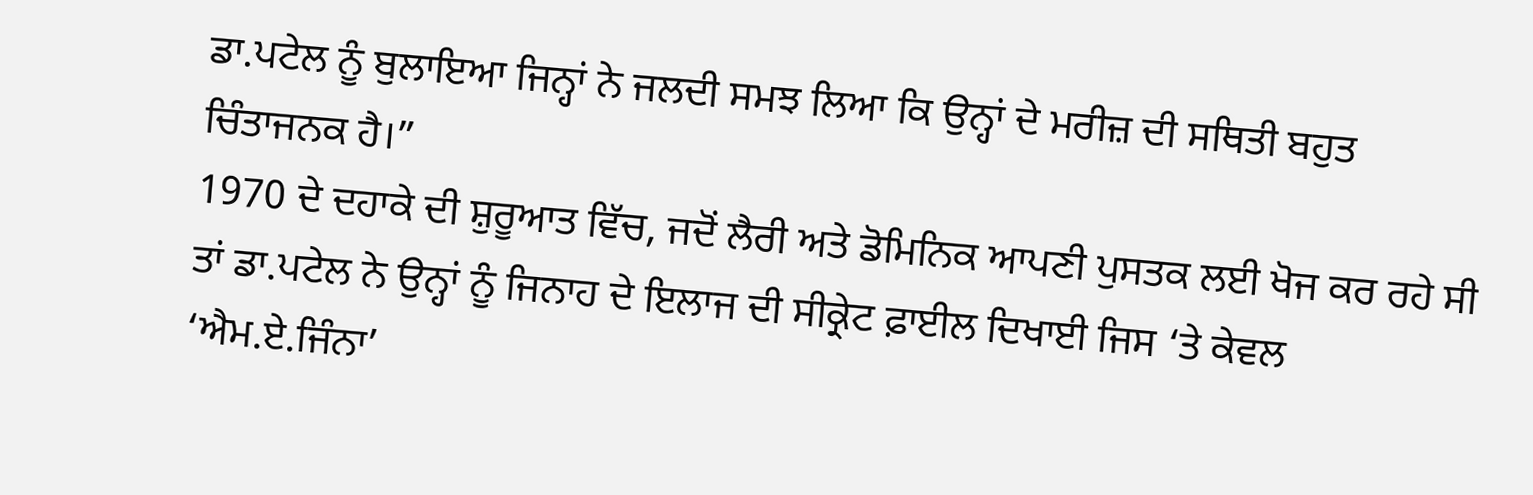ਡਾ.ਪਟੇਲ ਨੂੰ ਬੁਲਾਇਆ ਜਿਨ੍ਹਾਂ ਨੇ ਜਲਦੀ ਸਮਝ ਲਿਆ ਕਿ ਉਨ੍ਹਾਂ ਦੇ ਮਰੀਜ਼ ਦੀ ਸਥਿਤੀ ਬਹੁਤ ਚਿੰਤਾਜਨਕ ਹੈ।”
1970 ਦੇ ਦਹਾਕੇ ਦੀ ਸ਼ੁਰੂਆਤ ਵਿੱਚ, ਜਦੋਂ ਲੈਰੀ ਅਤੇ ਡੋਮਿਨਿਕ ਆਪਣੀ ਪੁਸਤਕ ਲਈ ਖੋਜ ਕਰ ਰਹੇ ਸੀ ਤਾਂ ਡਾ.ਪਟੇਲ ਨੇ ਉਨ੍ਹਾਂ ਨੂੰ ਜਿਨਾਹ ਦੇ ਇਲਾਜ ਦੀ ਸੀਕ੍ਰੇਟ ਫ਼ਾਈਲ ਦਿਖਾਈ ਜਿਸ ‘ਤੇ ਕੇਵਲ ‘ਐਮ.ਏ.ਜਿੰਨਾ’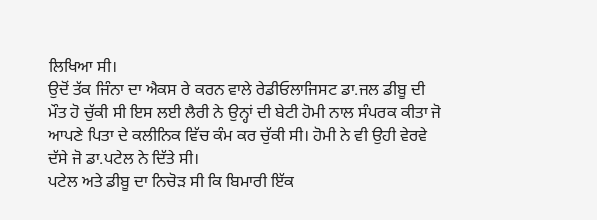ਲਿਖਿਆ ਸੀ।
ਉਦੋਂ ਤੱਕ ਜਿੰਨਾ ਦਾ ਐਕਸ ਰੇ ਕਰਨ ਵਾਲੇ ਰੇਡੀਓਲਾਜਿਸਟ ਡਾ.ਜਲ ਡੀਬੂ ਦੀ ਮੌਤ ਹੋ ਚੁੱਕੀ ਸੀ ਇਸ ਲਈ ਲੈਰੀ ਨੇ ਉਨ੍ਹਾਂ ਦੀ ਬੇਟੀ ਹੋਮੀ ਨਾਲ ਸੰਪਰਕ ਕੀਤਾ ਜੋ ਆਪਣੇ ਪਿਤਾ ਦੇ ਕਲੀਨਿਕ ਵਿੱਚ ਕੰਮ ਕਰ ਚੁੱਕੀ ਸੀ। ਹੋਮੀ ਨੇ ਵੀ ਉਹੀ ਵੇਰਵੇ ਦੱਸੇ ਜੋ ਡਾ.ਪਟੇਲ ਨੇ ਦਿੱਤੇ ਸੀ।
ਪਟੇਲ ਅਤੇ ਡੀਬੂ ਦਾ ਨਿਚੋੜ ਸੀ ਕਿ ਬਿਮਾਰੀ ਇੱਕ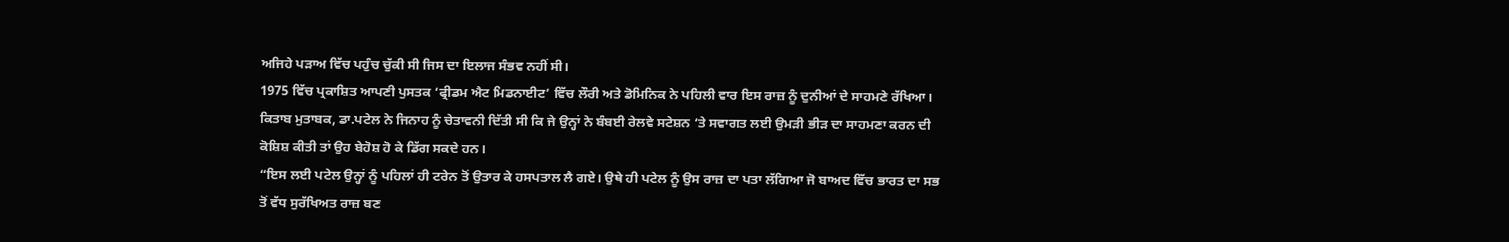ਅਜਿਹੇ ਪੜਾਅ ਵਿੱਚ ਪਹੁੰਚ ਚੁੱਕੀ ਸੀ ਜਿਸ ਦਾ ਇਲਾਜ ਸੰਭਵ ਨਹੀਂ ਸੀ।
1975 ਵਿੱਚ ਪ੍ਰਕਾਸ਼ਿਤ ਆਪਣੀ ਪੁਸਤਕ ‘ਫ੍ਰੀਡਮ ਐਟ ਮਿਡਨਾਈਟ’ ਵਿੱਚ ਲੌਰੀ ਅਤੇ ਡੋਮਿਨਿਕ ਨੇ ਪਹਿਲੀ ਵਾਰ ਇਸ ਰਾਜ਼ ਨੂੰ ਦੁਨੀਆਂ ਦੇ ਸਾਹਮਣੇ ਰੱਖਿਆ।
ਕਿਤਾਬ ਮੁਤਾਬਕ, ਡਾ.ਪਟੇਲ ਨੇ ਜਿਨਾਹ ਨੂੰ ਚੇਤਾਵਨੀ ਦਿੱਤੀ ਸੀ ਕਿ ਜੇ ਉਨ੍ਹਾਂ ਨੇ ਬੰਬਈ ਰੇਲਵੇ ਸਟੇਸ਼ਨ ‘ਤੇ ਸਵਾਗਤ ਲਈ ਉਮੜੀ ਭੀੜ ਦਾ ਸਾਹਮਣਾ ਕਰਨ ਦੀ ਕੋਸ਼ਿਸ਼ ਕੀਤੀ ਤਾਂ ਉਹ ਬੇਹੋਸ਼ ਹੋ ਕੇ ਡਿੱਗ ਸਕਦੇ ਹਨ।
“ਇਸ ਲਈ ਪਟੇਲ ਉਨ੍ਹਾਂ ਨੂੰ ਪਹਿਲਾਂ ਹੀ ਟਰੇਨ ਤੋਂ ਉਤਾਰ ਕੇ ਹਸਪਤਾਲ ਲੈ ਗਏ। ਉਥੇ ਹੀ ਪਟੇਲ ਨੂੰ ਉਸ ਰਾਜ਼ ਦਾ ਪਤਾ ਲੱਗਿਆ ਜੋ ਬਾਅਦ ਵਿੱਚ ਭਾਰਤ ਦਾ ਸਭ ਤੋਂ ਵੱਧ ਸੁਰੱਖਿਅਤ ਰਾਜ਼ ਬਣ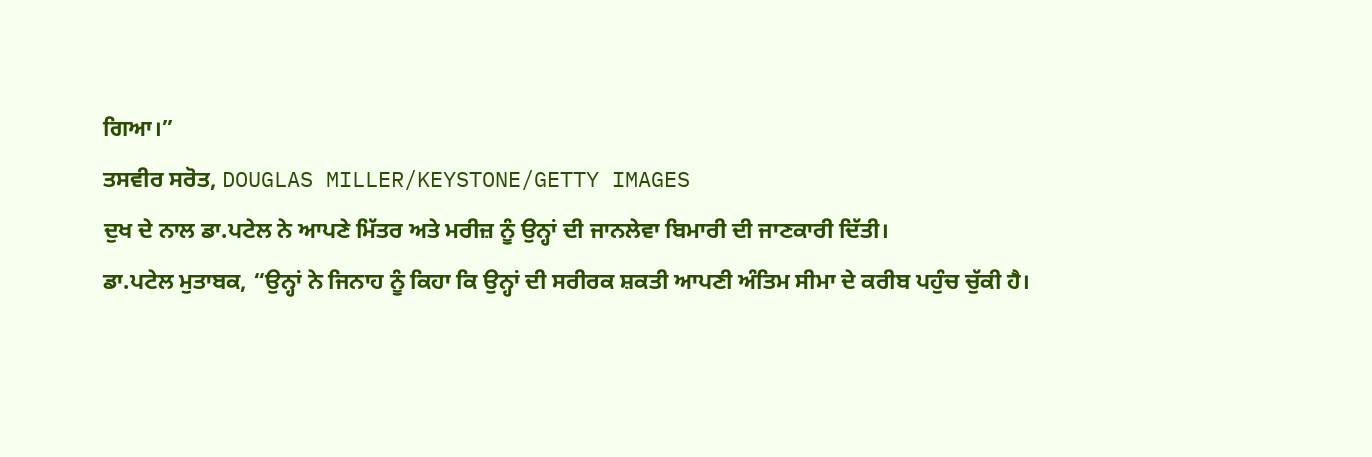ਗਿਆ।”
ਤਸਵੀਰ ਸਰੋਤ, DOUGLAS MILLER/KEYSTONE/GETTY IMAGES
ਦੁਖ ਦੇ ਨਾਲ ਡਾ.ਪਟੇਲ ਨੇ ਆਪਣੇ ਮਿੱਤਰ ਅਤੇ ਮਰੀਜ਼ ਨੂੰ ਉਨ੍ਹਾਂ ਦੀ ਜਾਨਲੇਵਾ ਬਿਮਾਰੀ ਦੀ ਜਾਣਕਾਰੀ ਦਿੱਤੀ।
ਡਾ.ਪਟੇਲ ਮੁਤਾਬਕ, “ਉਨ੍ਹਾਂ ਨੇ ਜਿਨਾਹ ਨੂੰ ਕਿਹਾ ਕਿ ਉਨ੍ਹਾਂ ਦੀ ਸਰੀਰਕ ਸ਼ਕਤੀ ਆਪਣੀ ਅੰਤਿਮ ਸੀਮਾ ਦੇ ਕਰੀਬ ਪਹੁੰਚ ਚੁੱਕੀ ਹੈ।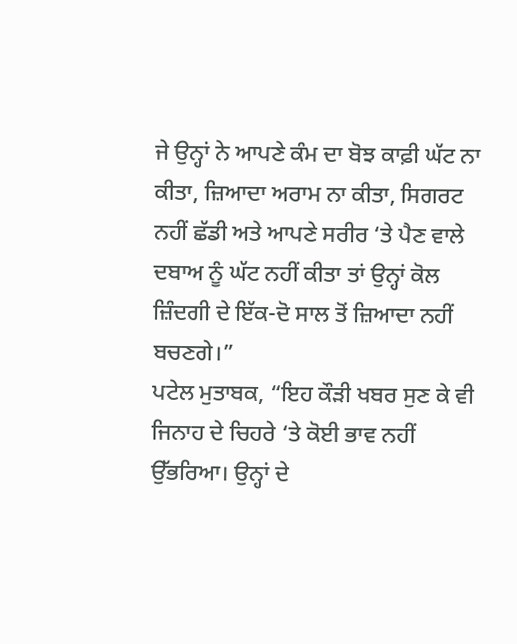ਜੇ ਉਨ੍ਹਾਂ ਨੇ ਆਪਣੇ ਕੰਮ ਦਾ ਬੋਝ ਕਾਫ਼ੀ ਘੱਟ ਨਾ ਕੀਤਾ, ਜ਼ਿਆਦਾ ਅਰਾਮ ਨਾ ਕੀਤਾ, ਸਿਗਰਟ ਨਹੀਂ ਛੱਡੀ ਅਤੇ ਆਪਣੇ ਸਰੀਰ ‘ਤੇ ਪੈਣ ਵਾਲੇ ਦਬਾਅ ਨੂੰ ਘੱਟ ਨਹੀਂ ਕੀਤਾ ਤਾਂ ਉਨ੍ਹਾਂ ਕੋਲ ਜ਼ਿੰਦਗੀ ਦੇ ਇੱਕ-ਦੋ ਸਾਲ ਤੋਂ ਜ਼ਿਆਦਾ ਨਹੀਂ ਬਚਣਗੇ।”
ਪਟੇਲ ਮੁਤਾਬਕ, “ਇਹ ਕੌੜੀ ਖਬਰ ਸੁਣ ਕੇ ਵੀ ਜਿਨਾਹ ਦੇ ਚਿਹਰੇ ‘ਤੇ ਕੋਈ ਭਾਵ ਨਹੀਂ ਉੱਭਰਿਆ। ਉਨ੍ਹਾਂ ਦੇ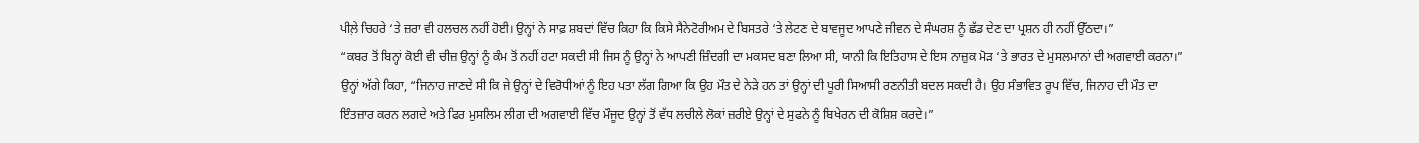ਪੀਲ਼ੇ ਚਿਹਰੇ ‘ਤੇ ਜ਼ਰਾ ਵੀ ਹਲਚਲ ਨਹੀਂ ਹੋਈ। ਉਨ੍ਹਾਂ ਨੇ ਸਾਫ਼ ਸ਼ਬਦਾਂ ਵਿੱਚ ਕਿਹਾ ਕਿ ਕਿਸੇ ਸੈਨੇਟੋਰੀਅਮ ਦੇ ਬਿਸਤਰੇ ‘ਤੇ ਲੇਟਣ ਦੇ ਬਾਵਜੂਦ ਆਪਣੇ ਜੀਵਨ ਦੇ ਸੰਘਰਸ਼ ਨੂੰ ਛੱਡ ਦੇਣ ਦਾ ਪ੍ਰਸ਼ਨ ਹੀ ਨਹੀਂ ਉੱਠਦਾ।”
“ਕਬਰ ਤੋਂ ਬਿਨ੍ਹਾਂ ਕੋਈ ਵੀ ਚੀਜ਼ ਉਨ੍ਹਾਂ ਨੂੰ ਕੰਮ ਤੋਂ ਨਹੀਂ ਹਟਾ ਸਕਦੀ ਸੀ ਜਿਸ ਨੂੰ ਉਨ੍ਹਾਂ ਨੇ ਆਪਣੀ ਜ਼ਿੰਦਗੀ ਦਾ ਮਕਸਦ ਬਣਾ ਲਿਆ ਸੀ, ਯਾਨੀ ਕਿ ਇਤਿਹਾਸ ਦੇ ਇਸ ਨਾਜ਼ੁਕ ਮੋੜ ‘ਤੇ ਭਾਰਤ ਦੇ ਮੁਸਲਮਾਨਾਂ ਦੀ ਅਗਵਾਈ ਕਰਨਾ।”
ਉਨ੍ਹਾਂ ਅੱਗੇ ਕਿਹਾ, “ਜਿਨਾਹ ਜਾਣਦੇ ਸੀ ਕਿ ਜੇ ਉਨ੍ਹਾਂ ਦੇ ਵਿਰੋਧੀਆਂ ਨੂੰ ਇਹ ਪਤਾ ਲੱਗ ਗਿਆ ਕਿ ਉਹ ਮੌਤ ਦੇ ਨੇੜੇ ਹਨ ਤਾਂ ਉਨ੍ਹਾਂ ਦੀ ਪੂਰੀ ਸਿਆਸੀ ਰਣਨੀਤੀ ਬਦਲ ਸਕਦੀ ਹੈ। ਉਹ ਸੰਭਾਵਿਤ ਰੂਪ ਵਿੱਚ, ਜਿਨਾਹ ਦੀ ਮੌਤ ਦਾ ਇੰਤਜ਼ਾਰ ਕਰਨ ਲਗਦੇ ਅਤੇ ਫਿਰ ਮੁਸਲਿਮ ਲੀਗ ਦੀ ਅਗਵਾਈ ਵਿੱਚ ਮੌਜੂਦ ਉਨ੍ਹਾਂ ਤੋਂ ਵੱਧ ਲਚੀਲੇ ਲੋਕਾਂ ਜ਼ਰੀਏ ਉਨ੍ਹਾਂ ਦੇ ਸੁਫਨੇ ਨੂੰ ਬਿਖੇਰਨ ਦੀ ਕੋਸ਼ਿਸ਼ ਕਰਦੇ।”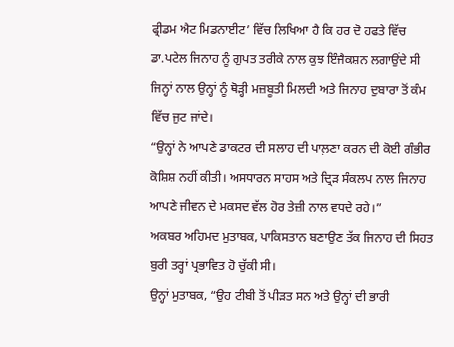ਫ੍ਰੀਡਮ ਐਟ ਮਿਡਨਾਈਟ’ ਵਿੱਚ ਲਿਖਿਆ ਹੈ ਕਿ ਹਰ ਦੋ ਹਫਤੇ ਵਿੱਚ ਡਾ.ਪਟੇਲ ਜਿਨਾਹ ਨੂੰ ਗੁਪਤ ਤਰੀਕੇ ਨਾਲ ਕੁਝ ਇੰਜੈਕਸ਼ਨ ਲਗਾਉਂਦੇ ਸੀ ਜਿਨ੍ਹਾਂ ਨਾਲ ਉਨ੍ਹਾਂ ਨੂੰ ਥੋੜ੍ਹੀ ਮਜ਼ਬੂਤੀ ਮਿਲਦੀ ਅਤੇ ਜਿਨਾਹ ਦੁਬਾਰਾ ਤੋਂ ਕੰਮ ਵਿੱਚ ਜੁਟ ਜਾਂਦੇ।
“ਉਨ੍ਹਾਂ ਨੇ ਆਪਣੇ ਡਾਕਟਰ ਦੀ ਸਲਾਹ ਦੀ ਪਾਲ਼ਣਾ ਕਰਨ ਦੀ ਕੋਈ ਗੰਭੀਰ ਕੋਸ਼ਿਸ਼ ਨਹੀਂ ਕੀਤੀ। ਅਸਧਾਰਨ ਸਾਹਸ ਅਤੇ ਦ੍ਰਿੜ ਸੰਕਲਪ ਨਾਲ ਜਿਨਾਹ ਆਪਣੇ ਜੀਵਨ ਦੇ ਮਕਸਦ ਵੱਲ ਹੋਰ ਤੇਜ਼ੀ ਨਾਲ ਵਧਦੇ ਰਹੇ।”
ਅਕਬਰ ਅਹਿਮਦ ਮੁਤਾਬਕ, ਪਾਕਿਸਤਾਨ ਬਣਾਉਣ ਤੱਕ ਜਿਨਾਹ ਦੀ ਸਿਹਤ ਬੁਰੀ ਤਰ੍ਹਾਂ ਪ੍ਰਭਾਵਿਤ ਹੋ ਚੁੱਕੀ ਸੀ।
ਉਨ੍ਹਾਂ ਮੁਤਾਬਕ, “ਉਹ ਟੀਬੀ ਤੋਂ ਪੀੜਤ ਸਨ ਅਤੇ ਉਨ੍ਹਾਂ ਦੀ ਭਾਰੀ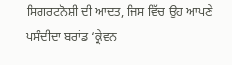ਸਿਗਰਟਨੋਸ਼ੀ ਦੀ ਆਦਤ, ਜਿਸ ਵਿੱਚ ਉਹ ਆਪਣੇ ਪਸੰਦੀਦਾ ਬਰਾਂਡ ‘ਕ੍ਰੇਵਨ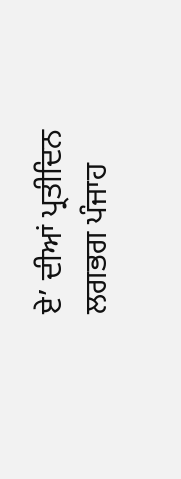ਏ’ ਦੀਆਂ ਪ੍ਰਤੀਦਿਨ ਲਗਭਗ ਪੰਜਾਹ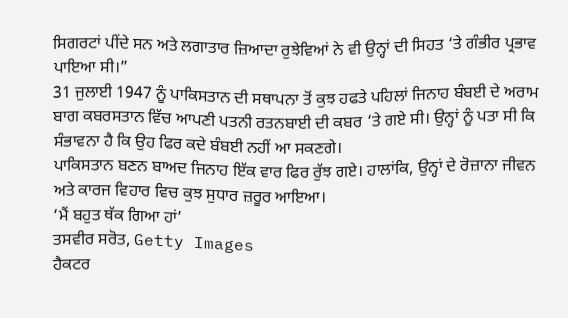ਸਿਗਰਟਾਂ ਪੀਂਦੇ ਸਨ ਅਤੇ ਲਗਾਤਾਰ ਜ਼ਿਆਦਾ ਰੁਝੇਵਿਆਂ ਨੇ ਵੀ ਉਨ੍ਹਾਂ ਦੀ ਸਿਹਤ ‘ਤੇ ਗੰਭੀਰ ਪ੍ਰਭਾਵ ਪਾਇਆ ਸੀ।”
31 ਜੁਲਾਈ 1947 ਨੂੰ ਪਾਕਿਸਤਾਨ ਦੀ ਸਥਾਪਨਾ ਤੋਂ ਕੁਝ ਹਫਤੇ ਪਹਿਲਾਂ ਜਿਨਾਹ ਬੰਬਈ ਦੇ ਅਰਾਮ ਬਾਗ ਕਬਰਸਤਾਨ ਵਿੱਚ ਆਪਣੀ ਪਤਨੀ ਰਤਨਬਾਈ ਦੀ ਕਬਰ ‘ਤੇ ਗਏ ਸੀ। ਉਨ੍ਹਾਂ ਨੂੰ ਪਤਾ ਸੀ ਕਿ ਸੰਭਾਵਨਾ ਹੈ ਕਿ ਉਹ ਫਿਰ ਕਦੇ ਬੰਬਈ ਨਹੀਂ ਆ ਸਕਣਗੇ।
ਪਾਕਿਸਤਾਨ ਬਣਨ ਬਾਅਦ ਜਿਨਾਹ ਇੱਕ ਵਾਰ ਫਿਰ ਰੁੱਝ ਗਏ। ਹਾਲਾਂਕਿ, ਉਨ੍ਹਾਂ ਦੇ ਰੋਜ਼ਾਨਾ ਜੀਵਨ ਅਤੇ ਕਾਰਜ ਵਿਹਾਰ ਵਿਚ ਕੁਝ ਸੁਧਾਰ ਜ਼ਰੂਰ ਆਇਆ।
‘ਮੈਂ ਬਹੁਤ ਥੱਕ ਗਿਆ ਹਾਂ’
ਤਸਵੀਰ ਸਰੋਤ, Getty Images
ਹੈਕਟਰ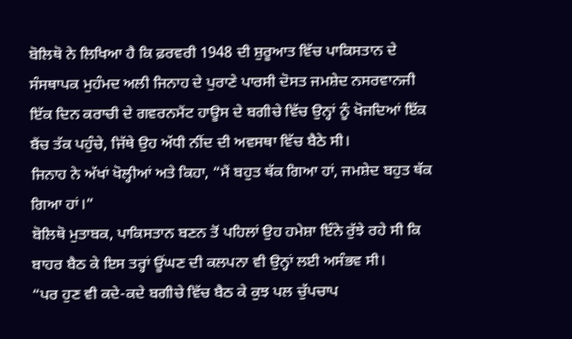ਬੋਲਿਥੋ ਨੇ ਲਿਖਿਆ ਹੈ ਕਿ ਫ਼ਰਵਰੀ 1948 ਦੀ ਸ਼ੁਰੂਆਤ ਵਿੱਚ ਪਾਕਿਸਤਾਨ ਦੇ ਸੰਸਥਾਪਕ ਮੁਹੰਮਦ ਅਲੀ ਜਿਨਾਹ ਦੇ ਪੁਰਾਣੇ ਪਾਰਸੀ ਦੋਸਤ ਜਮਸ਼ੇਦ ਨਸਰਵਾਨਜੀ ਇੱਕ ਦਿਨ ਕਰਾਚੀ ਦੇ ਗਵਰਨਮੈਂਟ ਹਾਊਸ ਦੇ ਬਗੀਚੇ ਵਿੱਚ ਉਨ੍ਹਾਂ ਨੂੰ ਖੋਜਦਿਆਂ ਇੱਕ ਬੈਂਚ ਤੱਕ ਪਹੁੰਚੇ, ਜਿੱਥੇ ਉਹ ਅੱਧੀ ਨੀਂਦ ਦੀ ਅਵਸਥਾ ਵਿੱਚ ਬੈਠੇ ਸੀ।
ਜਿਨਾਹ ਨੇ ਅੱਖਾਂ ਖੋਲ੍ਹੀਆਂ ਅਤੇ ਕਿਹਾ, “ਮੈਂ ਬਹੁਤ ਥੱਕ ਗਿਆ ਹਾਂ, ਜਮਸ਼ੇਦ ਬਹੁਤ ਥੱਕ ਗਿਆ ਹਾਂ।”
ਬੋਲਿਥੋ ਮੁਤਾਬਕ, ਪਾਕਿਸਤਾਨ ਬਣਨ ਤੋਂ ਪਹਿਲਾਂ ਉਹ ਹਮੇਸ਼ਾ ਇੰਨੇ ਰੁੱਝੇ ਰਹੇ ਸੀ ਕਿ ਬਾਹਰ ਬੈਠ ਕੇ ਇਸ ਤਰ੍ਹਾਂ ਊਂਘਣ ਦੀ ਕਲਪਨਾ ਵੀ ਉਨ੍ਹਾਂ ਲਈ ਅਸੰਭਵ ਸੀ।
“ਪਰ ਹੁਣ ਵੀ ਕਦੇ-ਕਦੇ ਬਗੀਚੇ ਵਿੱਚ ਬੈਠ ਕੇ ਕੁਝ ਪਲ ਚੁੱਪਚਾਪ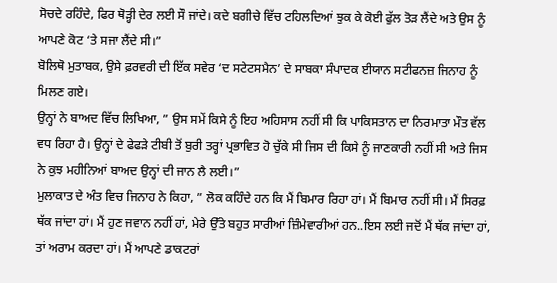ਸੋਚਦੇ ਰਹਿੰਦੇ, ਫਿਰ ਥੋੜ੍ਹੀ ਦੇਰ ਲਈ ਸੌ ਜਾਂਦੇ। ਕਦੇ ਬਗੀਚੇ ਵਿੱਚ ਟਹਿਲਦਿਆਂ ਝੁਕ ਕੇ ਕੋਈ ਫੁੱਲ ਤੋੜ ਲੈਂਦੇ ਅਤੇ ਉਸ ਨੂੰ ਆਪਣੇ ਕੋਟ ‘ਤੇ ਸਜਾ ਲੈਂਦੇ ਸੀ।”
ਬੋਲਿਥੋ ਮੁਤਾਬਕ, ਉਸੇ ਫ਼ਰਵਰੀ ਦੀ ਇੱਕ ਸਵੇਰ ‘ਦ ਸਟੇਟਸਮੈਨ’ ਦੇ ਸਾਬਕਾ ਸੰਪਾਦਕ ਈਯਾਨ ਸਟੀਫਨਜ਼ ਜਿਨਾਹ ਨੂੰ ਮਿਲਣ ਗਏ।
ਉਨ੍ਹਾਂ ਨੇ ਬਾਅਦ ਵਿੱਚ ਲਿਖਿਆ, ” ਉਸ ਸਮੇਂ ਕਿਸੇ ਨੂੰ ਇਹ ਅਹਿਸਾਸ ਨਹੀਂ ਸੀ ਕਿ ਪਾਕਿਸਤਾਨ ਦਾ ਨਿਰਮਾਤਾ ਮੌਤ ਵੱਲ ਵਧ ਰਿਹਾ ਹੈ। ਉਨ੍ਹਾਂ ਦੇ ਫੇਫੜੇ ਟੀਬੀ ਤੋਂ ਬੁਰੀ ਤਰ੍ਹਾਂ ਪ੍ਰਭਾਵਿਤ ਹੋ ਚੁੱਕੇ ਸੀ ਜਿਸ ਦੀ ਕਿਸੇ ਨੂੰ ਜਾਣਕਾਰੀ ਨਹੀਂ ਸੀ ਅਤੇ ਜਿਸ ਨੇ ਕੁਝ ਮਹੀਨਿਆਂ ਬਾਅਦ ਉਨ੍ਹਾਂ ਦੀ ਜਾਨ ਲੈ ਲਈ।”
ਮੁਲਾਕਾਤ ਦੇ ਅੰਤ ਵਿਚ ਜਿਨਾਹ ਨੇ ਕਿਹਾ, ” ਲੋਕ ਕਹਿੰਦੇ ਹਨ ਕਿ ਮੈਂ ਬਿਮਾਰ ਰਿਹਾ ਹਾਂ। ਮੈਂ ਬਿਮਾਰ ਨਹੀਂ ਸੀ। ਮੈਂ ਸਿਰਫ਼ ਥੱਕ ਜਾਂਦਾ ਹਾਂ। ਮੈਂ ਹੁਣ ਜਵਾਨ ਨਹੀਂ ਹਾਂ, ਮੇਰੇ ਉੱਤੇ ਬਹੁਤ ਸਾਰੀਆਂ ਜ਼ਿੰਮੇਵਾਰੀਆਂ ਹਨ..ਇਸ ਲਈ ਜਦੋਂ ਮੈਂ ਥੱਕ ਜਾਂਦਾ ਹਾਂ, ਤਾਂ ਅਰਾਮ ਕਰਦਾ ਹਾਂ। ਮੈਂ ਆਪਣੇ ਡਾਕਟਰਾਂ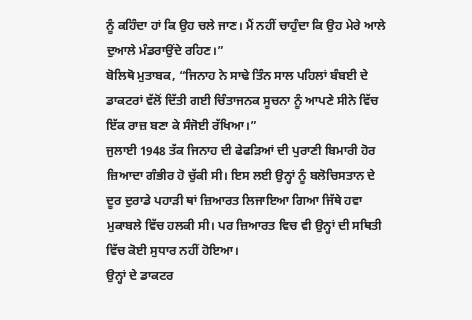ਨੂੰ ਕਹਿੰਦਾ ਹਾਂ ਕਿ ਉਹ ਚਲੇ ਜਾਣ। ਮੈਂ ਨਹੀਂ ਚਾਹੁੰਦਾ ਕਿ ਉਹ ਮੇਰੇ ਆਲੇ ਦੁਆਲੇ ਮੰਡਰਾਉਂਦੇ ਰਹਿਣ।”
ਬੋਲਿਥੋ ਮੁਤਾਬਕ, “ਜਿਨਾਹ ਨੇ ਸਾਢੇ ਤਿੰਨ ਸਾਲ ਪਹਿਲਾਂ ਬੰਬਈ ਦੇ ਡਾਕਟਰਾਂ ਵੱਲੋਂ ਦਿੱਤੀ ਗਈ ਚਿੰਤਾਜਨਕ ਸੂਚਨਾ ਨੂੰ ਆਪਣੇ ਸੀਨੇ ਵਿੱਚ ਇੱਕ ਰਾਜ਼ ਬਣਾ ਕੇ ਸੰਜੋਈ ਰੱਖਿਆ।”
ਜੁਲਾਈ 1948 ਤੱਕ ਜਿਨਾਹ ਦੀ ਫੇਫੜਿਆਂ ਦੀ ਪੁਰਾਣੀ ਬਿਮਾਰੀ ਹੋਰ ਜ਼ਿਆਦਾ ਗੰਭੀਰ ਹੋ ਚੁੱਕੀ ਸੀ। ਇਸ ਲਈ ਉਨ੍ਹਾਂ ਨੂੰ ਬਲੋਚਿਸਤਾਨ ਦੇ ਦੂਰ ਦੁਰਾਡੇ ਪਹਾੜੀ ਥਾਂ ਜ਼ਿਆਰਤ ਲਿਜਾਇਆ ਗਿਆ ਜਿੱਥੇ ਹਵਾ ਮੁਕਾਬਲੇ ਵਿੱਚ ਹਲਕੀ ਸੀ। ਪਰ ਜ਼ਿਆਰਤ ਵਿਚ ਵੀ ਉਨ੍ਹਾਂ ਦੀ ਸਥਿਤੀ ਵਿੱਚ ਕੋਈ ਸੁਧਾਰ ਨਹੀਂ ਹੋਇਆ।
ਉਨ੍ਹਾਂ ਦੇ ਡਾਕਟਰ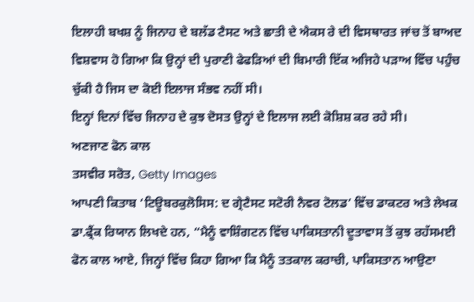ਇਲਾਹੀ ਬਖਸ਼ ਨੂੰ ਜਿਨਾਹ ਦੇ ਬਲੱਡ ਟੈਸਟ ਅਤੇ ਛਾਤੀ ਦੇ ਐਕਸ ਰੇ ਦੀ ਵਿਸਥਾਰਤ ਜਾਂਚ ਤੋਂ ਬਾਅਦ ਵਿਸ਼ਵਾਸ ਹੋ ਗਿਆ ਕਿ ਉਨ੍ਹਾਂ ਦੀ ਪੁਰਾਣੀ ਫੇਫੜਿਆਂ ਦੀ ਬਿਮਾਰੀ ਇੱਕ ਅਜਿਹੇ ਪੜਾਅ ਵਿੱਚ ਪਹੁੰਚ ਚੁੱਕੀ ਹੈ ਜਿਸ ਦਾ ਕੋਈ ਇਲਾਜ ਸੰਭਵ ਨਹੀਂ ਸੀ।
ਇਨ੍ਹਾਂ ਦਿਨਾਂ ਵਿੱਚ ਜਿਨਾਹ ਦੇ ਕੁਝ ਦੋਸਤ ਉਨ੍ਹਾਂ ਦੇ ਇਲਾਜ ਲਈ ਕੋਸ਼ਿਸ਼ ਕਰ ਰਹੇ ਸੀ।
ਅਣਜਾਣ ਫੋਨ ਕਾਲ
ਤਸਵੀਰ ਸਰੋਤ, Getty Images
ਆਪਣੀ ਕਿਤਾਬ ‘ਟਿਊਬਰਕੁਲੋਸਿਸ: ਦ ਗ੍ਰੇਟੈਸਟ ਸਟੋਰੀ ਨੈਵਰ ਟੋਲਡ’ ਵਿੱਚ ਡਾਕਟਰ ਅਤੇ ਲੇਖਕ ਡਾ.ਫ੍ਰੈਂਕ ਰਿਯਾਨ ਲਿਖਦੇ ਹਨ, “ਮੈਨੂੰ ਵਾਸ਼ਿੰਗਟਨ ਵਿੱਚ ਪਾਕਿਸਤਾਨੀ ਦੂਤਾਵਾਸ ਤੋਂ ਕੁਝ ਰਹੱਸਮਈ ਫੋਨ ਕਾਲ ਆਏ, ਜਿਨ੍ਹਾਂ ਵਿੱਚ ਕਿਹਾ ਗਿਆ ਕਿ ਮੈਨੂੰ ਤਤਕਾਲ ਕਰਾਚੀ, ਪਾਕਿਸਤਾਨ ਆਉਣਾ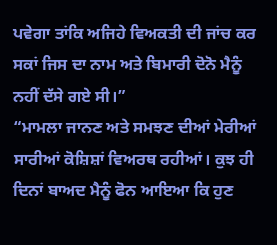ਪਵੇਗਾ ਤਾਂਕਿ ਅਜਿਹੇ ਵਿਅਕਤੀ ਦੀ ਜਾਂਚ ਕਰ ਸਕਾਂ ਜਿਸ ਦਾ ਨਾਮ ਅਤੇ ਬਿਮਾਰੀ ਦੋਨੋ ਮੈਨੂੰ ਨਹੀਂ ਦੱਸੇ ਗਏ ਸੀ।”
“ਮਾਮਲਾ ਜਾਨਣ ਅਤੇ ਸਮਝਣ ਦੀਆਂ ਮੇਰੀਆਂ ਸਾਰੀਆਂ ਕੋਸ਼ਿਸ਼ਾਂ ਵਿਅਰਥ ਰਹੀਆਂ। ਕੁਝ ਹੀ ਦਿਨਾਂ ਬਾਅਦ ਮੈਨੂੰ ਫੋਨ ਆਇਆ ਕਿ ਹੁਣ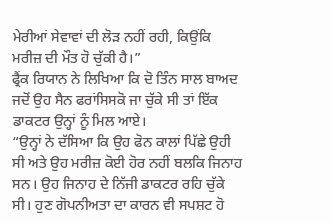ਮੇਰੀਆਂ ਸੇਵਾਵਾਂ ਦੀ ਲੋੜ ਨਹੀਂ ਰਹੀ, ਕਿਉਂਕਿ ਮਰੀਜ਼ ਦੀ ਮੌਤ ਹੋ ਚੁੱਕੀ ਹੈ।”
ਫ੍ਰੈਂਕ ਰਿਯਾਨ ਨੇ ਲਿਖਿਆ ਕਿ ਦੋ ਤਿੰਨ ਸਾਲ ਬਾਅਦ ਜਦੋਂ ਉਹ ਸੈਨ ਫਰਾਂਸਿਸਕੋ ਜਾ ਚੁੱਕੇ ਸੀ ਤਾਂ ਇੱਕ ਡਾਕਟਰ ਉਨ੍ਹਾਂ ਨੂੰ ਮਿਲ ਆਏ।
“ਉਨ੍ਹਾਂ ਨੇ ਦੱਸਿਆ ਕਿ ਉਹ ਫੋਨ ਕਾਲਾਂ ਪਿੱਛੇ ਉਹੀ ਸੀ ਅਤੇ ਉਹ ਮਰੀਜ਼ ਕੋਈ ਹੋਰ ਨਹੀਂ ਬਲਕਿ ਜਿਨਾਹ ਸਨ। ਉਹ ਜਿਨਾਹ ਦੇ ਨਿੱਜੀ ਡਾਕਟਰ ਰਹਿ ਚੁੱਕੇ ਸੀ। ਹੁਣ ਗੋਪਨੀਅਤਾ ਦਾ ਕਾਰਨ ਵੀ ਸਪਸ਼ਟ ਹੋ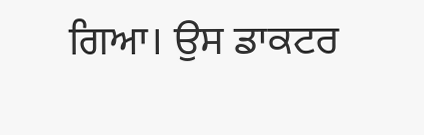ਗਿਆ। ਉਸ ਡਾਕਟਰ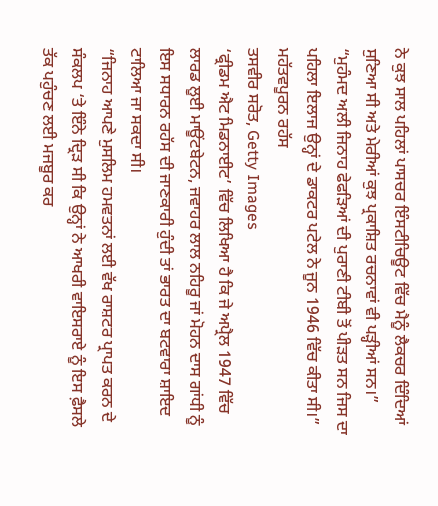ਨੇ ਕੁਝ ਸਾਲ ਪਹਿਲਾਂ ਪਾਸਚਰ ਇੰਸਟੀਚਿਊਟ ਵਿੱਚ ਮੈਨੂੰ ਲੈਕਚਰ ਦਿੰਦਿਆਂ ਸੁਣਿਆ ਸੀ ਅਤੇ ਮੇਰੀਆਂ ਕੁਝ ਪ੍ਰਕਾਸ਼ਿਤ ਰਚਨਾਵਾਂ ਵੀ ਪੜ੍ਹੀਆਂ ਸਨ।”
“ਮੁਹੰਮਦ ਅਲੀ ਜਿਨਾਹ ਫੇਫੜਿਆਂ ਦੀ ਪੁਰਾਣੀ ਟੀਬੀ ਤੋਂ ਪੀੜਤ ਸਨ ਜਿਸ ਦਾ ਪਹਿਲਾ ਇਲਾਜ ਉਨ੍ਹਾਂ ਦੇ ਡਾਕਟਰ ਪਟੇਲ ਨੇ ਜੂਨ 1946 ਵਿੱਚ ਕੀਤਾ ਸੀ।”
ਮਹੱਤਵਪੂਰਨ ਰਹੱਸ
ਤਸਵੀਰ ਸਰੋਤ, Getty Images
‘ਫ੍ਰੀਡਮ ਐਟ ਮਿਡਨਾਈਟ’ ਵਿੱਚ ਲਿਖਿਆ ਹੈ ਕਿ ਜੇ ਅਪ੍ਰੈਲ 1947 ਵਿੱਚ ਲਾਰਡ ਲੂਈ ਮਾਊਂਟਬੇਟਨ, ਜਵਾਹਰ ਲਾਲ ਨਹਿਰੂ ਜਾਂ ਮੋਹਨ ਦਾਸ ਗਾਂਧੀ ਨੂੰ ਇਸ ਸਧਾਰਨ ਰਹੱਸ ਦੀ ਜਾਣਕਾਰੀ ਹੁੰਦੀ ਤਾਂ ਭਾਰਤ ਦਾ ਬਟਵਾਰਾ ਸ਼ਾਇਦ ਟਾਲਿਆ ਜਾ ਸਕਦਾ ਸੀ।
“ਜਿਨਾਹ ਆਪਣੇ ਮੁਸਲਿਮ ਹਮਵਤਨਾਂ ਲਈ ਵੱਖ ਰਾਸ਼ਟਰ ਪ੍ਰਾਪਤ ਕਰਨ ਦੇ ਸੰਕਲਪ ‘ਤੇ ਇੰਨੇ ਦ੍ਰਿੜ ਸੀ ਕਿ ਉਨ੍ਹਾਂ ਨੇ ਆਖਰੀ ਵਾਇਸਰਾਏ ਨੂੰ ਇਸ ਫ਼ੈਸਲੇ ਤੱਕ ਪਹੁੰਚਣ ਲਈ ਮਜਬੂਰ ਕਰ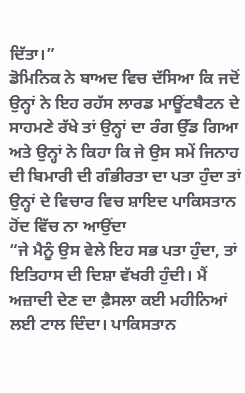ਦਿੱਤਾ।”
ਡੋਮਿਨਿਕ ਨੇ ਬਾਅਦ ਵਿਚ ਦੱਸਿਆ ਕਿ ਜਦੋਂ ਉਨ੍ਹਾਂ ਨੇ ਇਹ ਰਹੱਸ ਲਾਰਡ ਮਾਊਂਟਬੈਟਨ ਦੇ ਸਾਹਮਣੇ ਰੱਖੇ ਤਾਂ ਉਨ੍ਹਾਂ ਦਾ ਰੰਗ ਉੱਡ ਗਿਆ ਅਤੇ ਉਨ੍ਹਾਂ ਨੇ ਕਿਹਾ ਕਿ ਜੇ ਉਸ ਸਮੇਂ ਜਿਨਾਹ ਦੀ ਬਿਮਾਰੀ ਦੀ ਗੰਭੀਰਤਾ ਦਾ ਪਤਾ ਹੁੰਦਾ ਤਾਂ ਉਨ੍ਹਾਂ ਦੇ ਵਿਚਾਰ ਵਿਚ ਸ਼ਾਇਦ ਪਾਕਿਸਤਾਨ ਹੋਂਦ ਵਿੱਚ ਨਾ ਆਉਂਦਾ
“ਜੇ ਮੈਨੂੰ ਉਸ ਵੇਲੇ ਇਹ ਸਭ ਪਤਾ ਹੁੰਦਾ, ਤਾਂ ਇਤਿਹਾਸ ਦੀ ਦਿਸ਼ਾ ਵੱਖਰੀ ਹੁੰਦੀ। ਮੈਂ ਅਜ਼ਾਦੀ ਦੇਣ ਦਾ ਫ਼ੈਸਲਾ ਕਈ ਮਹੀਨਿਆਂ ਲਈ ਟਾਲ ਦਿੰਦਾ। ਪਾਕਿਸਤਾਨ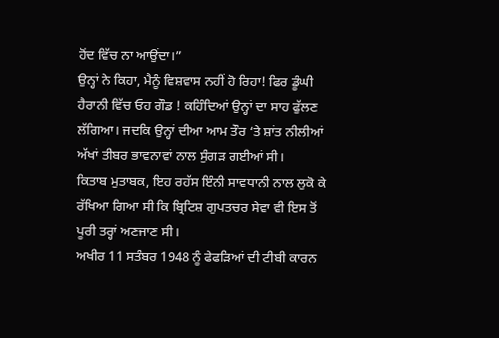ਹੋਂਦ ਵਿੱਚ ਨਾ ਆਉਂਦਾ।”
ਉਨ੍ਹਾਂ ਨੇ ਕਿਹਾ, ਮੈਨੂੰ ਵਿਸ਼ਵਾਸ ਨਹੀਂ ਹੋ ਰਿਹਾ! ਫਿਰ ਡੂੰਘੀ ਹੈਰਾਨੀ ਵਿੱਚ ਓਹ ਗੌਡ ! ਕਹਿੰਦਿਆਂ ਉਨ੍ਹਾਂ ਦਾ ਸਾਹ ਫੁੱਲਣ ਲੱਗਿਆ। ਜਦਕਿ ਉਨ੍ਹਾਂ ਦੀਆ ਆਮ ਤੌਰ ‘ਤੇ ਸ਼ਾਂਤ ਨੀਲੀਆਂ ਅੱਖਾਂ ਤੀਬਰ ਭਾਵਨਾਵਾਂ ਨਾਲ ਸੁੰਗੜ ਗਈਆਂ ਸੀ।
ਕਿਤਾਬ ਮੁਤਾਬਕ, ਇਹ ਰਹੱਸ ਇੰਨੀ ਸਾਵਧਾਨੀ ਨਾਲ ਲੁਕੋ ਕੇ ਰੱਖਿਆ ਗਿਆ ਸੀ ਕਿ ਬ੍ਰਿਟਿਸ਼ ਗੁਪਤਚਰ ਸੇਵਾ ਵੀ ਇਸ ਤੋਂ ਪੂਰੀ ਤਰ੍ਹਾਂ ਅਣਜਾਣ ਸੀ।
ਅਖੀਰ 11 ਸਤੰਬਰ 1948 ਨੂੰ ਫੇਫੜਿਆਂ ਦੀ ਟੀਬੀ ਕਾਰਨ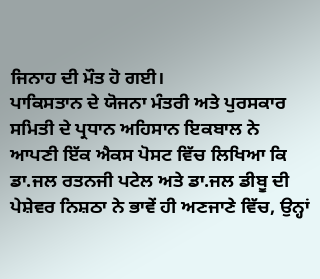ਜਿਨਾਹ ਦੀ ਮੌਤ ਹੋ ਗਈ।
ਪਾਕਿਸਤਾਨ ਦੇ ਯੋਜਨਾ ਮੰਤਰੀ ਅਤੇ ਪੁਰਸਕਾਰ ਸਮਿਤੀ ਦੇ ਪ੍ਰਧਾਨ ਅਹਿਸਾਨ ਇਕਬਾਲ ਨੇ ਆਪਣੀ ਇੱਕ ਐਕਸ ਪੋਸਟ ਵਿੱਚ ਲਿਖਿਆ ਕਿ ਡਾ.ਜਲ ਰਤਨਜੀ ਪਟੇਲ ਅਤੇ ਡਾ.ਜਲ ਡੀਬੂ ਦੀ ਪੇਸ਼ੇਵਰ ਨਿਸ਼ਠਾ ਨੇ ਭਾਵੇਂ ਹੀ ਅਣਜਾਣੇ ਵਿੱਚ, ਉਨ੍ਹਾਂ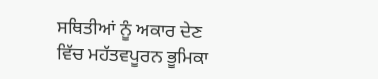ਸਥਿਤੀਆਂ ਨੂੰ ਅਕਾਰ ਦੇਣ ਵਿੱਚ ਮਹੱਤਵਪੂਰਨ ਭੂਮਿਕਾ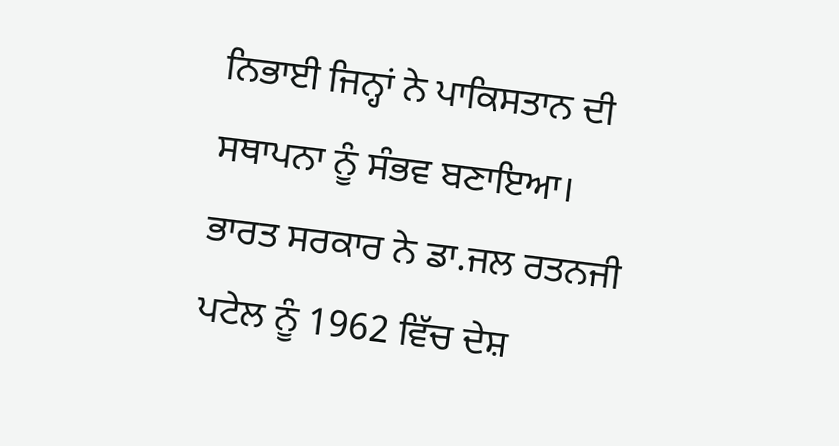ਨਿਭਾਈ ਜਿਨ੍ਹਾਂ ਨੇ ਪਾਕਿਸਤਾਨ ਦੀ ਸਥਾਪਨਾ ਨੂੰ ਸੰਭਵ ਬਣਾਇਆ।
ਭਾਰਤ ਸਰਕਾਰ ਨੇ ਡਾ.ਜਲ ਰਤਨਜੀ ਪਟੇਲ ਨੂੰ 1962 ਵਿੱਚ ਦੇਸ਼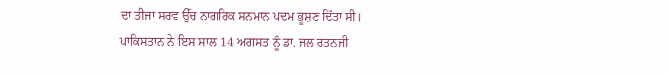ਦਾ ਤੀਜਾ ਸਰਵ ਉੱਚ ਨਾਗਰਿਕ ਸਨਮਾਨ ਪਦਮ ਭੂਸ਼ਣ ਦਿੱਤਾ ਸੀ।
ਪਾਕਿਸਤਾਨ ਨੇ ਇਸ ਸਾਲ 14 ਅਗਸਤ ਨੂੰ ਡਾ. ਜਲ ਰਤਨਜੀ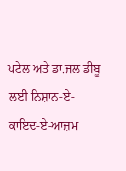ਪਟੇਲ ਅਤੇ ਡਾ.ਜਲ ਡੀਬੂ ਲਈ ਨਿਸ਼ਾਨ-ਏ-ਕਾਇਦ-ਏ-ਆਜ਼ਮ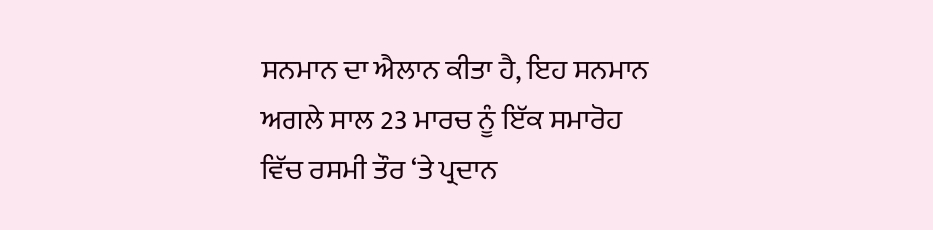ਸਨਮਾਨ ਦਾ ਐਲਾਨ ਕੀਤਾ ਹੈ, ਇਹ ਸਨਮਾਨ ਅਗਲੇ ਸਾਲ 23 ਮਾਰਚ ਨੂੰ ਇੱਕ ਸਮਾਰੋਹ ਵਿੱਚ ਰਸਮੀ ਤੌਰ ‘ਤੇ ਪ੍ਰਦਾਨ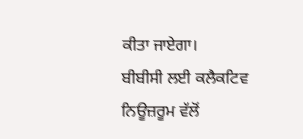ਕੀਤਾ ਜਾਏਗਾ।
ਬੀਬੀਸੀ ਲਈ ਕਲੈਕਟਿਵ ਨਿਊਜ਼ਰੂਮ ਵੱਲੋਂ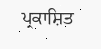ਪ੍ਰਕਾਸ਼ਿਤ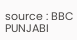source : BBC PUNJABI